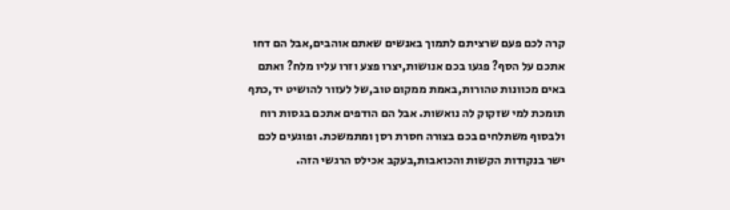קרה לכם פעם שרציתם לתמוך באנשים שאתם אוהבים,אבל הם דחו אתכם על הסף? פגעו בכם אנושות,יצרו פצע וזרו עליו מלח? ואתם באים מכוונות טהורות,באמת ממקום טוב,של לעזור להושיט יד,כתף תומכת למי שזקוק לה נואשות. אבל הם הודפים אתכם בגסות רוח ולבסוף משתלחים בכם בצורה חסרת רסן ומתמשכת. ופוגעים לכם ישר בנקודות הקשות והכואבות,בעקב אכילס הרגשי הזה.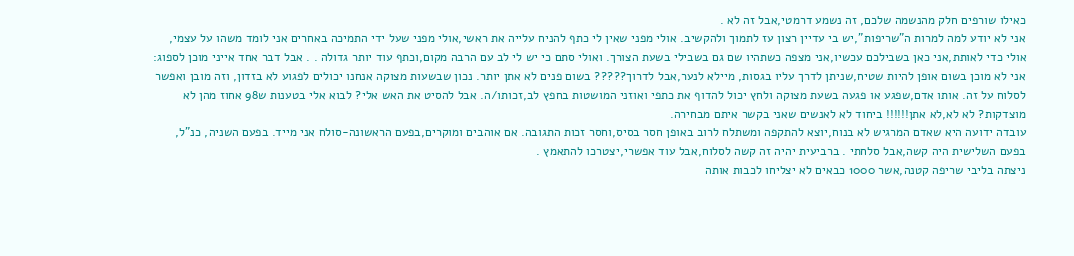כאילו שורפים חלק מהנשמה שלכם, זה נשמע דרמטי,אבל זה לא .
אני לא יודע למה למרות ה"שריפות",יש בי עדיין רצון עז לתמוך ולהקשיב. אולי מפני שאין לי כתף להניח עלייה את ראשי,אולי מפני שעל ידי התמיכה באחרים אני לומד משהו על עצמי, אולי כדי לאותת,אני כאן בשבילכם עכשיו,אני מצפה כשתהיו שם גם בשבילי בשעת הצורך. ואולי סתם כי יש לי לב עם הרבה מקום,וכתף עוד יותר גדולה . . אבל דבר אחד אייני מוכן לספוג:
אני לא מוכן בשום אופן להיות שטיח,שניתן לדרך עליו בגסות, מיילא לנער,אבל לדרוך????? בשום פנים לא אתן יותר. נכון שבשעות מצוקה אנחנו יכולים לפגוע לא בזדון, וזה מובן ואפשר לסלוח על זה. אותו אדם,שפגע או פגעה בשעת מצוקה ולחץ יכול להדוף את כתפי ואוזני המושטות בחפץ לב,זכותו/ה. אבל להסיט את האש אלי? לבוא אלי בטענות ש98 אחוז מהן לא מוצדקות? לא לא,לא אתן!!!!!! ביחוד לא לאנשים שאני בקשר איתם מבחירה.
עובדה ידועה היא שאדם המרגיש לא בנוח,יוצא להתקפה ומשתלח לרוב באופן חסר בסיס,וחסר זכות התגובה. אם אוהבים ומוקרים,בפעם הראשונה-סולח אני מייד. בפעם השניה, כנ"ל, בפעם השלישית היה קשה,אבל סלחתי . ברביעית יהיה זה קשה לסלוח,אבל עוד אפשרי,יצטרכו להתאמץ .
ניצתה בליבי שריפה קטנה,אשר 1000 כבאים לא יצליחו לכבות אותה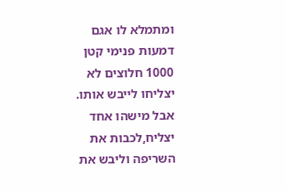ומתמלא לו אגם דמעות פנימי קטן 1000 חלוצים לא יצליחו לייבש אותו. אבל מישהו אחד יצליח,לכבות את השריפה וליבש את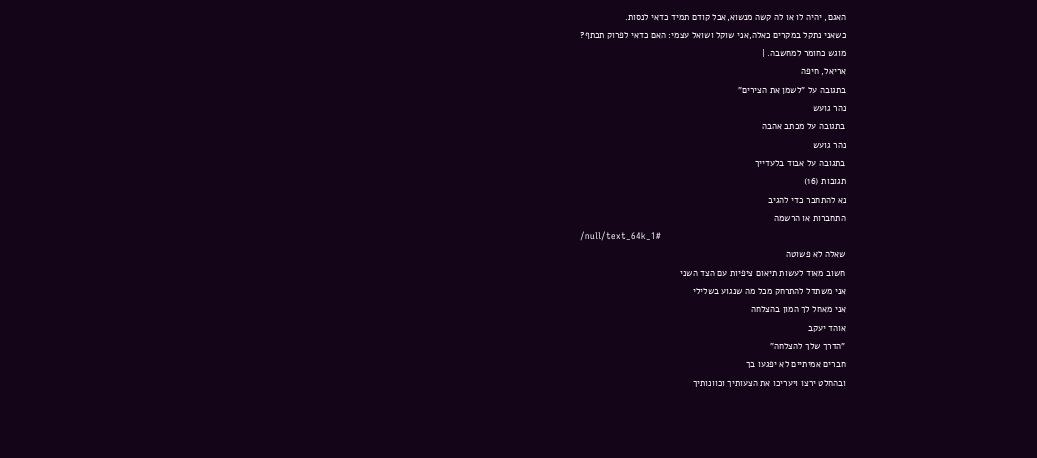האגם, יהיה לו או לה קשה מנשוא,אבל קודם תמיד כדאי לנסות.
כשאני נתקל במקרים כאלה,אני שוקל ושואל עצמי: האם כדאי לפרוק תכתף?
מוגש כחומר למחשבה. |
אריאל, חיפה
בתגובה על "לשמן את הצירים"
נהר גועש
בתגובה על מכתב אהבה
נהר גועש
בתגובה על אבוד בלעדייך
תגובות (16)
נא להתחבר כדי להגיב
התחברות או הרשמה
/null/text_64k_1#
שאלה לא פשוטה
חשוב מאוד לעשות תיאום ציפיות עם הצד השני
אני משתדל להתרחק מכל מה שנגוע בשלילי
אני מאחל לך המון בהצלחה
אוהד יעקב
"הדרך שלך להצלחה"
חברים אמיתיים לא יפגעו בך
ובהחלט ירצו ויעריכו את הצעותיך וכוונותיך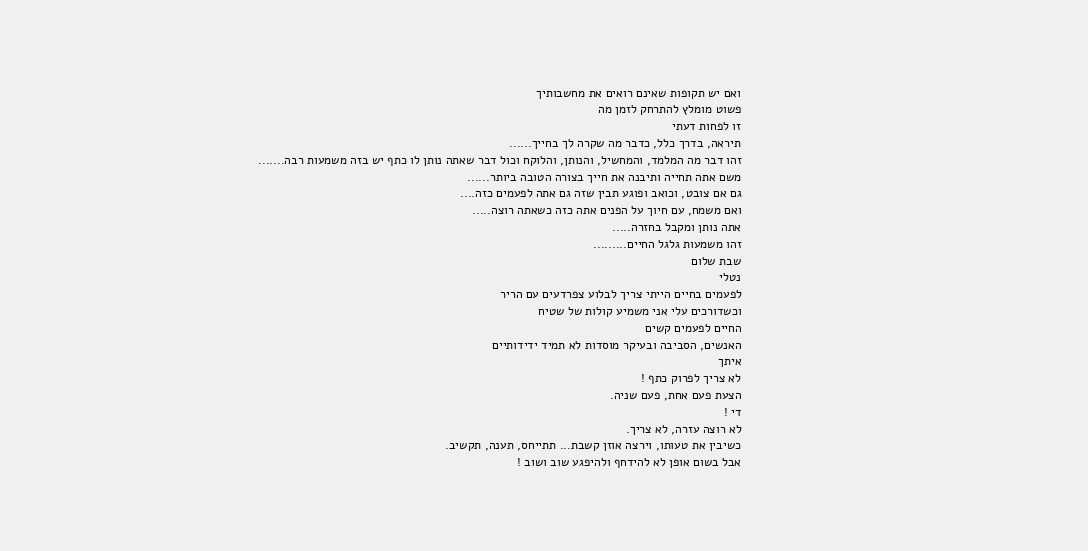ואם יש תקופות שאינם רואים את מחשבותיך
פשוט מומלץ להתרחק לזמן מה
זו לפחות דעתי
תיראה, בדרך כלל, כדבר מה שקרה לך בחייך......
זהו דבר מה המלמד, והמחשיל, והנותן, והלוקח וכול דבר שאתה נותן לו כתף יש בזה משמעות רבה.......
משם אתה תחייה ותיבנה את חייך בצורה הטובה ביותר......
גם אם צובט, וכואב ופוגע תבין שזה גם אתה לפעמים כזה....
ואם משמח, עם חיוך על הפנים אתה כזה כשאתה רוצה.....
אתה נותן ומקבל בחזרה.....
זהו משמעות גלגל החיים.........
שבת שלום
נטלי
לפעמים בחיים הייתי צריך לבלוע צפרדעים עם הריר
וכשדורכים עלי אני משמיע קולות של שטיח
החיים לפעמים קשים
האנשים, הסביבה ובעיקר מוסדות לא תמיד ידידותיים
איתך
לא צריך לפרוק כתף !
הצעת פעם אחת, פעם שניה.
די !
לא רוצה עזרה, לא צריך.
כשיבין את טעותו, וירצה אוזן קשבת... תתייחס, תענה, תקשיב.
אבל בשום אופן לא להידחף ולהיפגע שוב ושוב !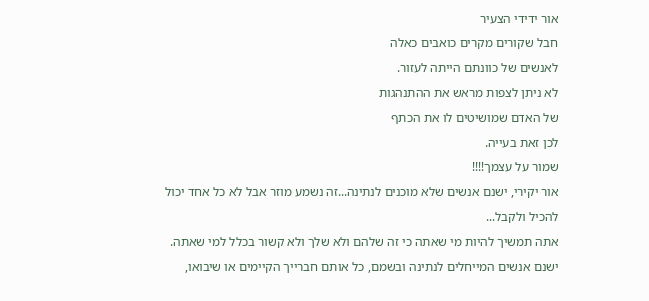אור ידידי הצעיר
חבל שקורים מקרים כואבים כאלה
לאנשים של כוונתם הייתה לעזור.
לא ניתן לצפות מראש את ההתנהגות
של האדם שמושיטים לו את הכתף
לכן זאת בעייה.
שמור על עצמך!!!!
אור יקירי, ישנם אנשים שלא מוכנים לנתינה...זה נשמע מוזר אבל לא כל אחד יכול להכיל ולקבל...
אתה תמשיך להיות מי שאתה כי זה שלהם ולא שלך ולא קשור בכלל למי שאתה. ישנם אנשים המייחלים לנתינה ובשמם, כל אותם חברייך הקיימים או שיבואו,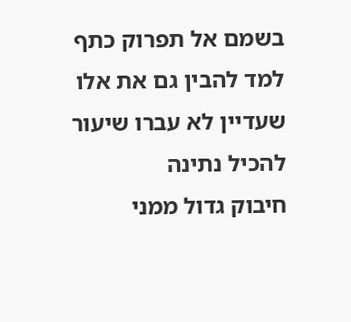בשמם אל תפרוק כתף
למד להבין גם את אלו שעדיין לא עברו שיעור להכיל נתינה
חיבוק גדול ממני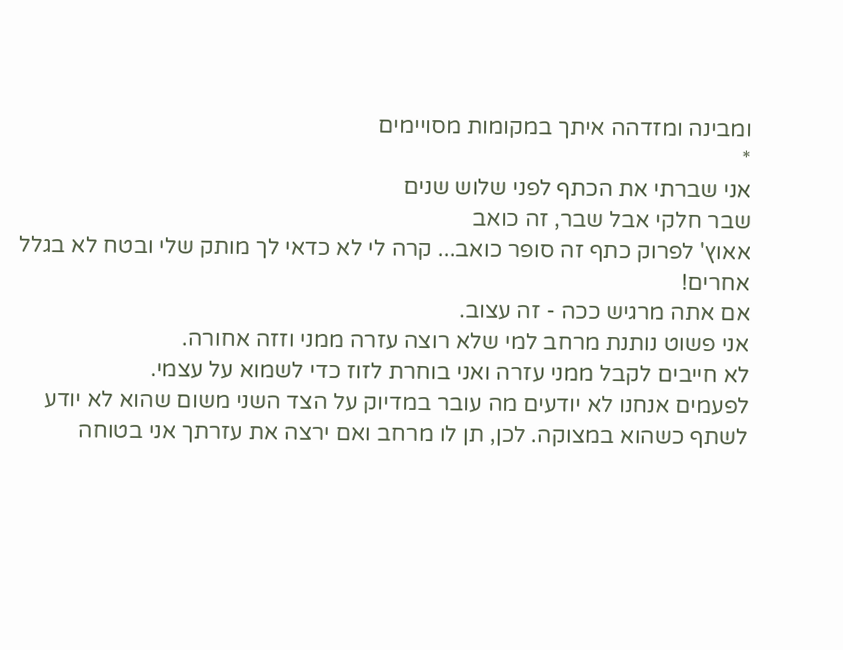ומבינה ומזדהה איתך במקומות מסויימים
*
אני שברתי את הכתף לפני שלוש שנים
שבר חלקי אבל שבר, זה כואב
אאוץ' לפרוק כתף זה סופר כואב... קרה לי לא כדאי לך מותק שלי ובטח לא בגלל אחרים!
אם אתה מרגיש ככה - זה עצוב.
אני פשוט נותנת מרחב למי שלא רוצה עזרה ממני וזזה אחורה.
לא חייבים לקבל ממני עזרה ואני בוחרת לזוז כדי לשמוא על עצמי.
לפעמים אנחנו לא יודעים מה עובר במדיוק על הצד השני משום שהוא לא יודע לשתף כשהוא במצוקה. לכן, תן לו מרחב ואם ירצה את עזרתך אני בטוחה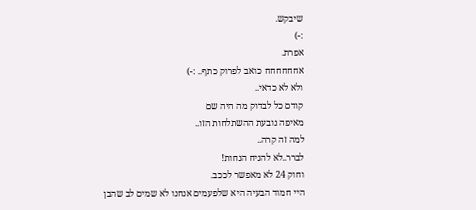שיבקש.
:-)
אפרת.
אחחחחחח כואב לפרוק כתף.. :-)
ולא לא כדאי..
קודם כל לבדוק מה היה שם
מאיפה נובעת ההשתלחות הזו..
למה זה קרה..
לברר..לא להניח הנחות!
וחוק 24 לא מאפשר לככב.
היי חמוד הבעיה היא שלפעמים אנחנו לא שמים לב שהבן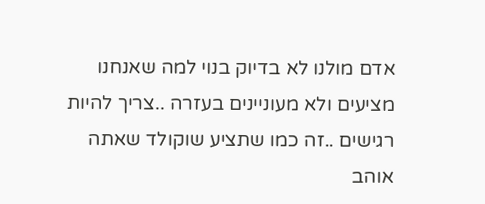אדם מולנו לא בדיוק בנוי למה שאנחנו מציעים ולא מעוניינים בעזרה ..צריך להיות רגישים ..זה כמו שתציע שוקולד שאתה אוהב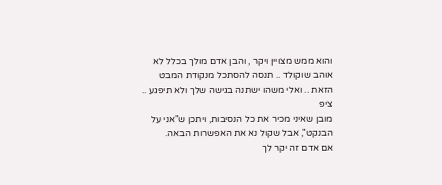והוא ממש מצויין ויקר , והבן אדם מולך בכלל לא אוהב שוקולד .. תנסה להסתכל מנקודת המבט הזאת .. ואלי משהו ישתנה בגישה שלך ולא תיפגע .. ציפ
מובן שאיני מכיר את כל הנסיבות, ויתכן ש"אני על הבנקט", אבל שקול נא את האפשרות הבאה.
אם אדם זה יקר לך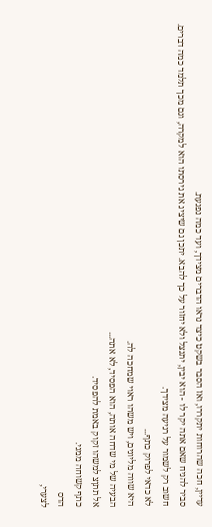עדיין, חכה שהרוחות יתקררו, ואז הסבר בשקט כיצד נראו הדברים מצידך, ועד כמה נפגעת.
סביר להניח שאם אתה יקר לו - הוא יבין, יתנצל ולא יחזור על כך להבא. יתכן גם שיציג את גירסתו הוא למקרה, וגם מכך תלמד כמה דברים. חשוב רק לשמור על רגיעה מצידך.
לא כדאי לפרוק כתף...
היא שווה מליונים, ויש משהו ראוי שמחכה לה.
הבעיה של מי שדחה אותה, הוא הפסיד, לא אתה...
אל תתןצ למשהו זקוק באמת להפסיד.
כתף קשוחה ממני.
הדס
לצערי,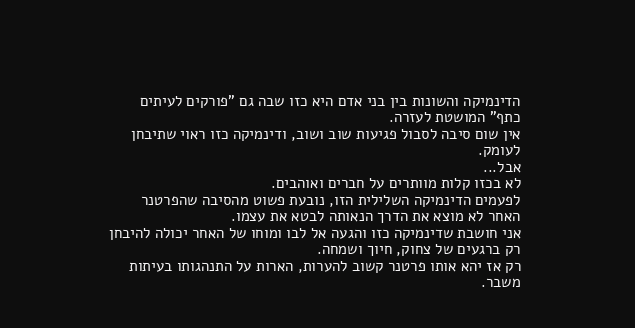הדינמיקה והשונות בין בני אדם היא כזו שבה גם "פורקים לעיתים כתף" המושטת לעזרה.
אין שום סיבה לסבול פגיעות שוב ושוב, ודינמיקה כזו ראוי שתיבחן לעומק.
אבל...
לא בכזו קלות מוותרים על חברים ואוהבים.
לפעמים הדינמיקה השלילית הזו, נובעת פשוט מהסיבה שהפרטנר האחר לא מוצא את הדרך הנאותה לבטא את עצמו.
אני חושבת שדינמיקה כזו והגעה אל לבו ומוחו של האחר יכולה להיבחן רק ברגעים של צחוק, חיוך ושמחה.
רק אז יהא אותו פרטנר קשוב להערות, הארות על התנהגותו בעיתות משבר.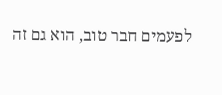לפעמים חבר טוב, הוא גם זה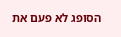הסופג לא פעם את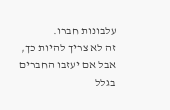עלבונות חברו.
זה לא צריך להיות כך, אבל אם יעזבו החברים בגלל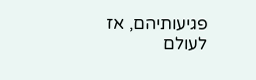פגיעותיהם, אז לעולם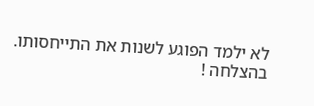לא ילמד הפוגע לשנות את התייחסותו.
בהצלחה !